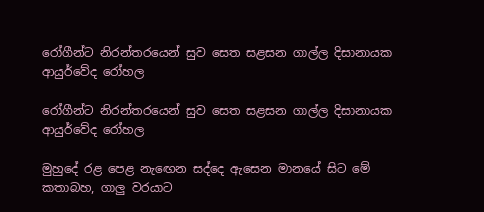රෝගීන්ට නිරන්තරයෙන් සුව සෙත සළසන ගාල්ල දිසානායක ආයුර්වේද රෝහල

රෝගීන්ට නිරන්තරයෙන් සුව සෙත සළසන ගාල්ල දිසානායක ආයුර්වේද රෝහල

මුහුදේ රළ පෙළ නැඟෙන සද්දෙ ඇසෙන මානයේ සිට මේ කතාබහ, ගාලු වරයාට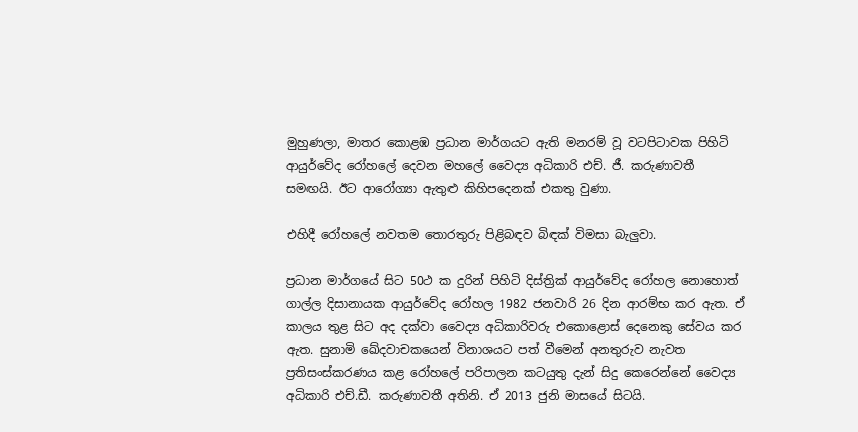මුහුණලා, මාතර කොළඹ ප්‍රධාන මාර්ගයට ඇති මනරම් වූ වටපිටාවක පිහිටි ආයුර්වේද රෝහලේ දෙවන මහලේ වෛද්‍ය අධිකාරි එච්. ජී. කරුණාවතී සමඟයි. ඊට ආරෝග්‍යා ඇතුළු කිහිපදෙනක් එකතු වුණා.

එහිදී රෝහලේ නවතම තොරතුරු පිළිබඳව බිඳක් විමසා බැලුවා.

ප්‍රධාන මාර්ගයේ සිට 50ථ ක දුරින් පිහිටි දිස්ත්‍රික් ආයුර්වේද රෝහල නොහොත් ගාල්ල දිසානායක ආයුර්වේද රෝහල 1982 ජනවාරි 26 දින ආරම්භ කර ඇත. ඒ කාලය තුළ සිට අද දක්වා වෛද්‍ය අධිකාරිවරු එකොළොස් දෙනෙකු සේවය කර ඇත. සුනාමි ඛේදවාචකයෙන් විනාශයට පත් වීමෙන් අනතුරුව නැවත ප්‍රතිසංස්කරණය කළ රෝහලේ පරිපාලන කටයුතු දැන් සිදු කෙරෙන්නේ වෛද්‍ය අධිකාරි එච්.ඩී. කරුණාවතී අතිනි. ඒ 2013 ජුනි මාසයේ සිටයි.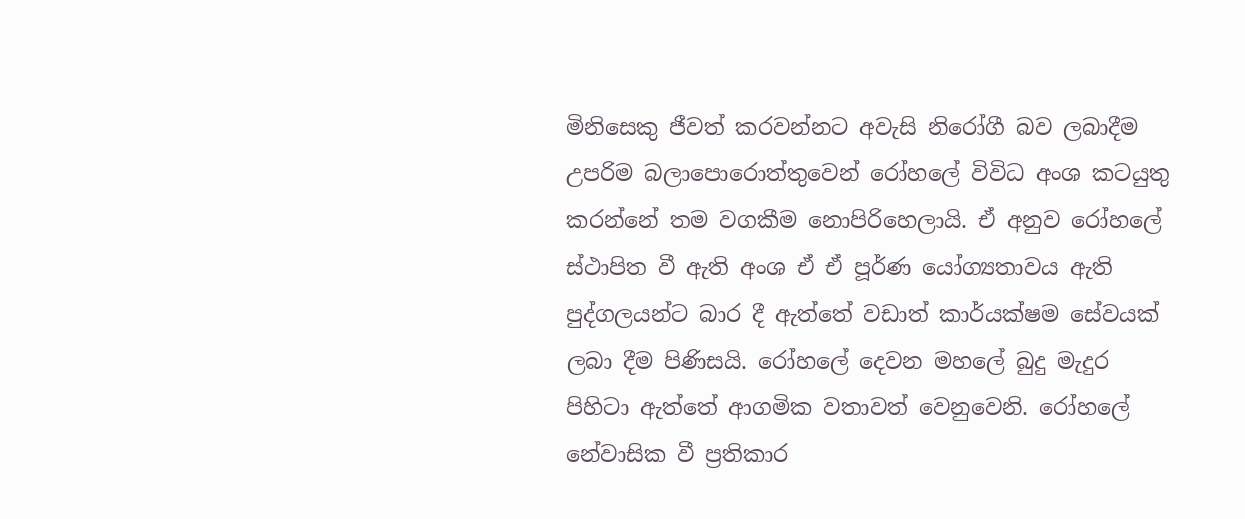මිනිසෙකු ජීවත් කරවන්නට අවැසි නිරෝගී බව ලබාදීම උපරිම බලාපොරොත්තුවෙන් රෝහලේ විවිධ අංශ කටයුතු කරන්නේ තම වගකීම නොපිරිහෙලායි. ඒ අනුව රෝහලේ ස්ථාපිත වී ඇති අංශ ඒ ඒ පූර්ණ යෝග්‍යතාවය ඇති පුද්ගලයන්ට බාර දී ඇත්තේ වඩාත් කාර්යක්ෂම සේවයක් ලබා දීම පිණිසයි. රෝහලේ දෙවන මහලේ බුදු මැදුර පිහිටා ඇත්තේ ආගමික වතාවත් වෙනුවෙනි. රෝහලේ නේවාසික වී ප්‍රතිකාර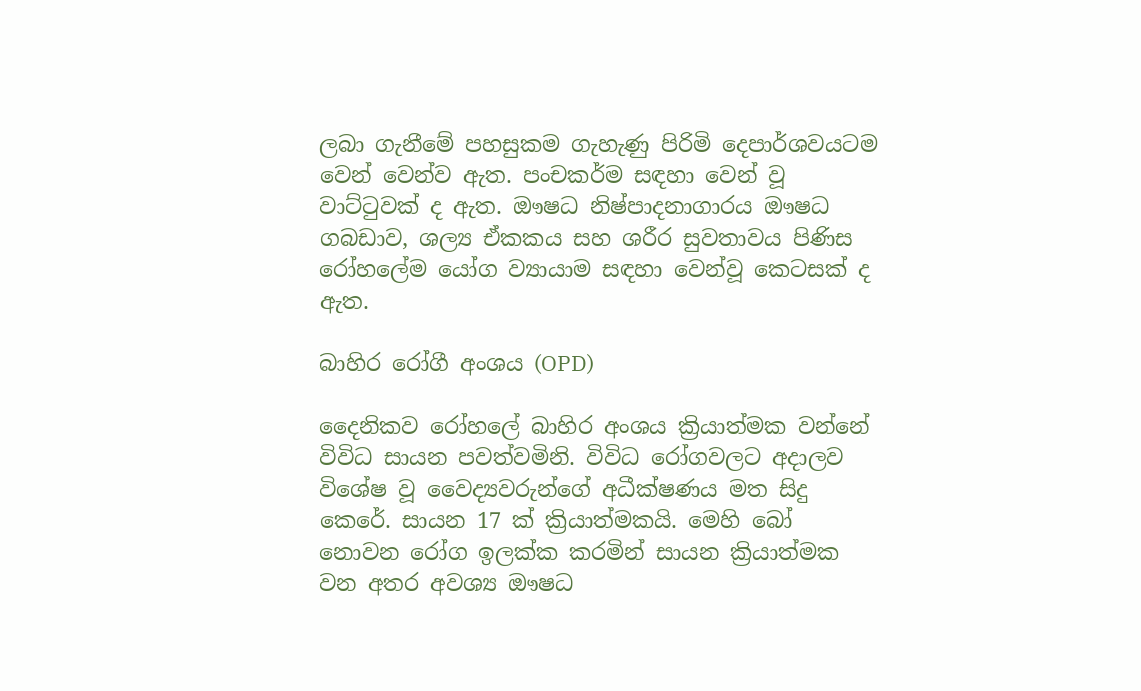ලබා ගැනීමේ පහසුකම ගැහැණු පිරිමි දෙපාර්ශවයටම වෙන් වෙන්ව ඇත. පංචකර්ම සඳහා වෙන් වූ වාට්ටුවක් ද ඇත. ඖෂධ නිෂ්පාදනාගාරය ඖෂධ ගබඩාව, ශල්‍ය ඒකකය සහ ශරීර සුවතාවය පිණිස රෝහලේම යෝග ව්‍යායාම සඳහා වෙන්වූ කෙටසක් ද ඇත.

බාහිර රෝගී අංශය (OPD)

දෛනිකව රෝහලේ බාහිර අංශය ක්‍රියාත්මක වන්නේ විවිධ සායන පවත්වමිනි. විවිධ රෝගවලට අදාලව විශේෂ වූ වෛද්‍යවරුන්ගේ අධීක්ෂණය මත සිදු කෙරේ. සායන 17 ක් ක්‍රියාත්මකයි. මෙහි බෝ නොවන රෝග ඉලක්ක කරමින් සායන ක්‍රියාත්මක වන අතර අවශ්‍ය ඖෂධ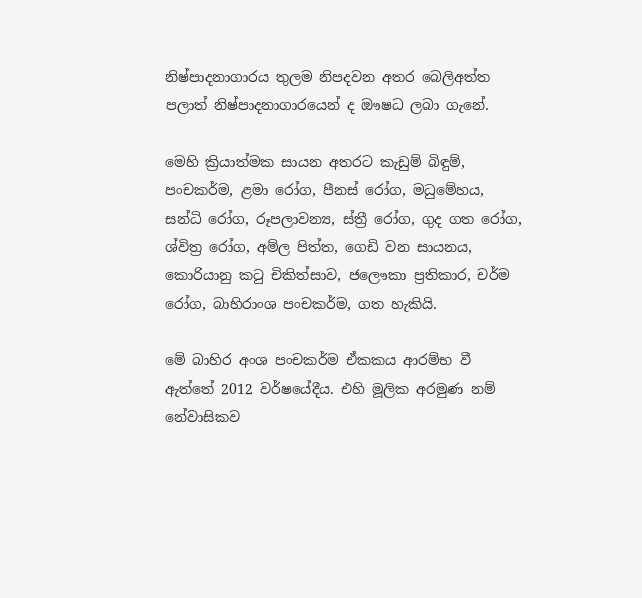නිෂ්පාදනාගාරය තුලම නිපදවන අතර බෙලිඅත්ත පලාත් නිෂ්පාදනාගාරයෙන් ද ඖෂධ ලබා ගැනේ.

මෙහි ක්‍රියාත්මක සායන අතරට කැඩුම් බිඳුම්, පංචකර්ම, ළමා රෝග, පීනස් රෝග, මධුමේහය, සන්ධි රෝග, රූපලාවන්‍ය, ස්ත්‍රී රෝග, ගුද ගත රෝග, ශ්විත්‍ර රෝග, අම්ල පිත්ත, ගෙඩි වන සායනය, කොරියානු කටු චිකිත්සාව, ජලෞකා ප්‍රතිකාර, චර්ම රෝග, බාහිරාංශ පංචකර්ම, ගත හැකියි.

මේ බාහිර අංශ පංචකර්ම ඒකකය ආරම්භ වී ඇත්තේ 2012 වර්ෂයේදීය. එහි මූලික අරමුණ නම් නේවාසිකව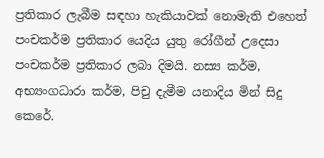ප්‍රතිකාර ලැබීම සඳහා හැකියාවක් නොමැති එහෙත් පංචකර්ම ප්‍රතිකාර යෙදිය යුතු රෝගීන් උදෙසා පංචකර්ම ප්‍රතිකාර ලබා දිමයි. නස්‍ය කර්ම, අභ්‍යංගධාරා කර්ම, පිචු දැමීම යනාදිය මින් සිදු කෙරේ.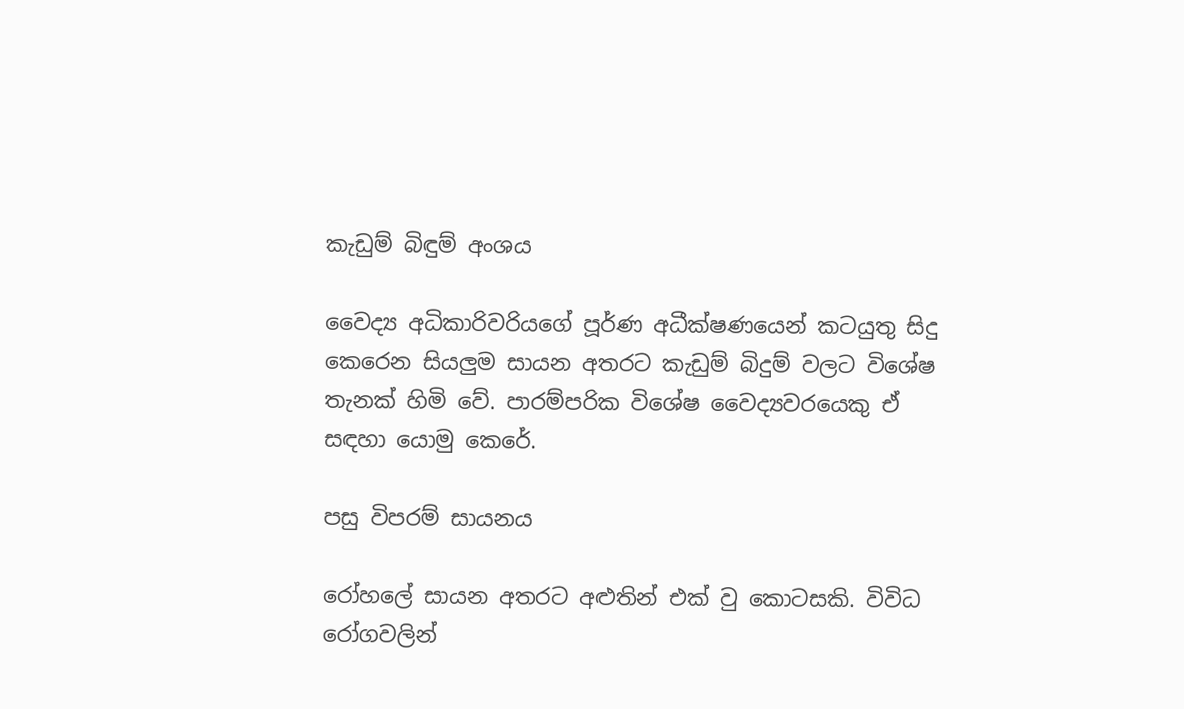කැඩුම් බිඳුම් අංශය

වෛද්‍ය අධිකාරිවරියගේ පූර්ණ අධීක්ෂණයෙන් කටයුතු සිදු කෙරෙන සියලුම සායන අතරට කැඩුම් බිදුම් වලට විශේෂ තැනක් හිමි වේ. පාරම්පරික විශේෂ වෛද්‍යවරයෙකු ඒ සඳහා යොමු කෙරේ.

පසු විපරම් සායනය

රෝහලේ සායන අතරට අළුතින් එක් වු කොටසකි. විවිධ රෝගවලින්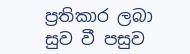ප්‍රතිකාර ලබා සුව වී පසුව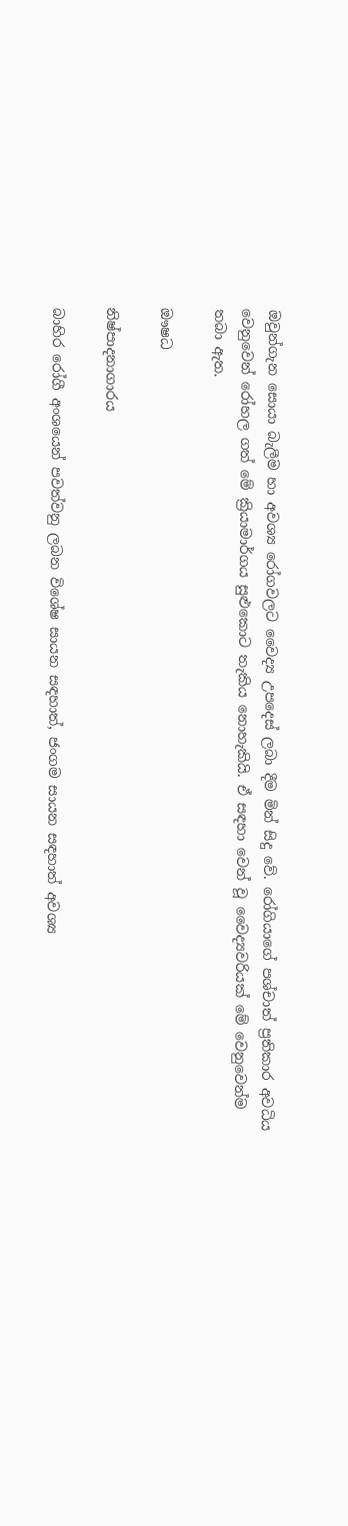ඔවුන්ගැන සොයා බැලීම හා අවශ්‍ය රෝගවලට වෛද්‍ය උපදෙස් ලබා දීම මින් සිදු වේ. රෝගියාගේ පශ්චාත් ප්‍රතිකාර අවධිය වෙනුවෙන් රෝහල ගත් මේ ක්‍රියාමාර්ගය සුළුකොට තැකිය නොහැකියි. ඒ සඳහා වෙන් වූ වෛද්‍යවරියක් මේ වෙනුවෙන්ම තබා ඇත.

ඖෂධ

නිෂ්පාදනාගාරය

බාහිර රෝගී අංශයෙන් පවත්වනු ලබන විශේෂ සායන සඳහාත්, ජංගම සායන සඳහාත් අවශ්‍ය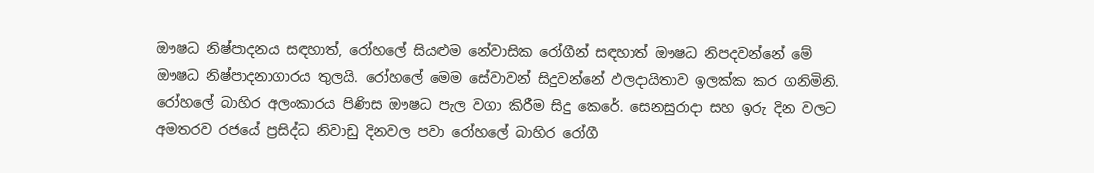ඖෂධ නිෂ්පාදනය සඳහාත්, රෝහලේ සියළුම නේවාසික රෝගීන් සඳහාත් ඖෂධ නිපදවන්නේ මේ ඖෂධ නිෂ්පාදනාගාරය තුලයි. රෝහලේ මෙම සේවාවන් සිදුවන්නේ ඵලදායිතාව ඉලක්ක කර ගනිමිනි. රෝහලේ බාහිර අලංකාරය පිණිස ඖෂධ පැල වගා කිරීම සිදු කෙරේ. සෙනසුරාදා සහ ඉරු දින වලට අමතරව රජයේ ප්‍රසිද්ධ නිවාඩු දිනවල පවා රෝහලේ බාහිර රෝගී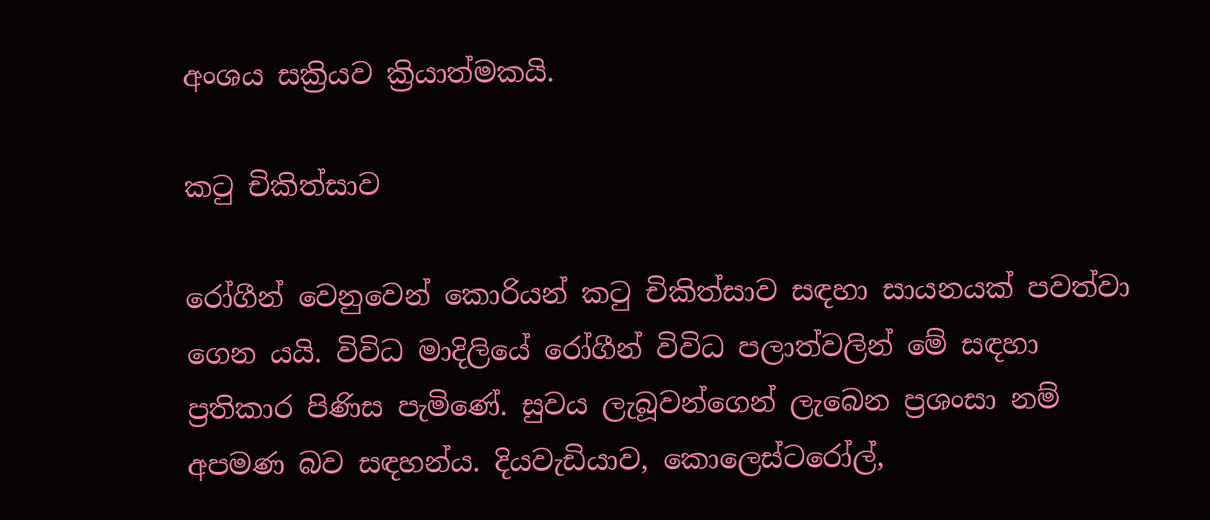අංශය සක්‍රියව ක්‍රියාත්මකයි.

කටු චිකිත්සාව

රෝගීන් වෙනුවෙන් කොරියන් කටු චිකිත්සාව සඳහා සායනයක් පවත්වා ගෙන යයි. විවිධ මාදිලියේ රෝගීන් විවිධ පලාත්වලින් මේ සඳහා ප්‍රතිකාර පිණිස පැමිණේ. සුවය ලැබූවන්ගෙන් ලැබෙන ප්‍රශංසා නම් අපමණ බව සඳහන්ය. දියවැඩියාව, කොලෙස්ටරෝල්,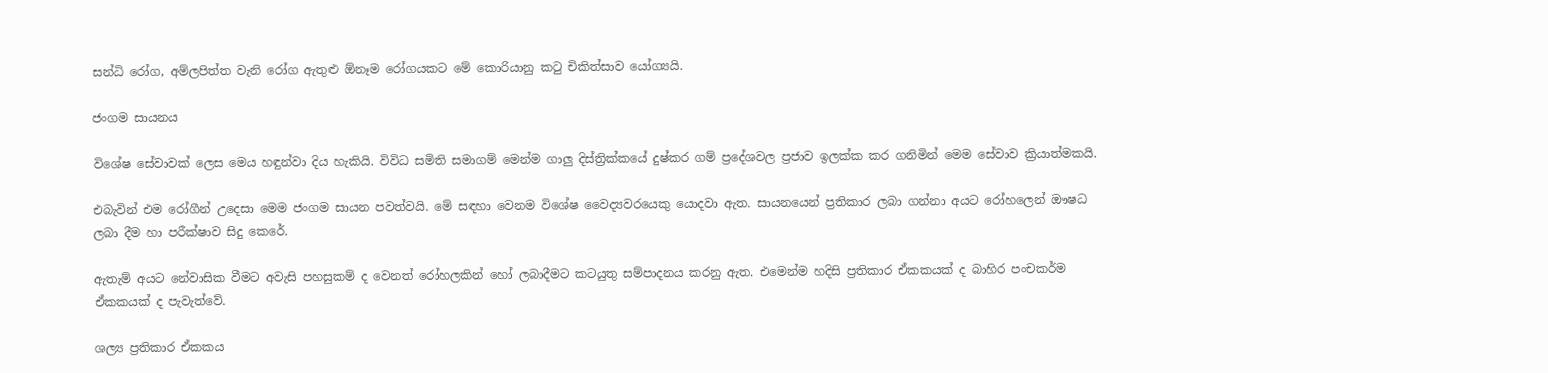සන්ධි රෝග, අම්ලපිත්ත වැනි රෝග ඇතුළු ඕනෑම රෝගයකට මේ කොරියානු කටු චිකිත්සාව යෝග්‍යයි.

ජංගම සායනය

විශේෂ සේවාවක් ලෙස මෙය හඳුන්වා දිය හැකියි. විවිධ සමිති සමාගම් මෙන්ම ගාලු දිස්ත්‍රික්කයේ දුෂ්කර ගම් ප්‍රදේශවල ප්‍රජාව ඉලක්ක කර ගනිමින් මෙම සේවාව ක්‍රියාත්මකයි.

එබැවින් එම රෝගීන් උදෙසා මෙම ජංගම සායන පවත්වයි. මේ සඳහා වෙනම විශේෂ වෛද්‍යවරයෙකු යොදවා ඇත. සායනයෙන් ප්‍රතිකාර ලබා ගන්නා අයට රෝහලෙන් ඖෂධ ලබා දීම හා පරීක්ෂාව සිදු කෙරේ.

ඇතැම් අයට නේවාසික වීමට අවැසි පහසුකම් ද වෙනත් රෝහලකින් හෝ ලබාදීමට කටයුතු සම්පාදනය කරනු ඇත. එමෙන්ම හදිසි ප්‍රතිකාර ඒකකයක් ද බාහිර පංචකර්ම ඒකකයක් ද පැවැත්වේ.

ශල්‍ය ප්‍රතිකාර ඒකකය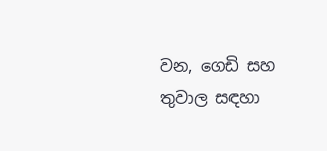වන, ගෙඩි සහ තුවාල සඳහා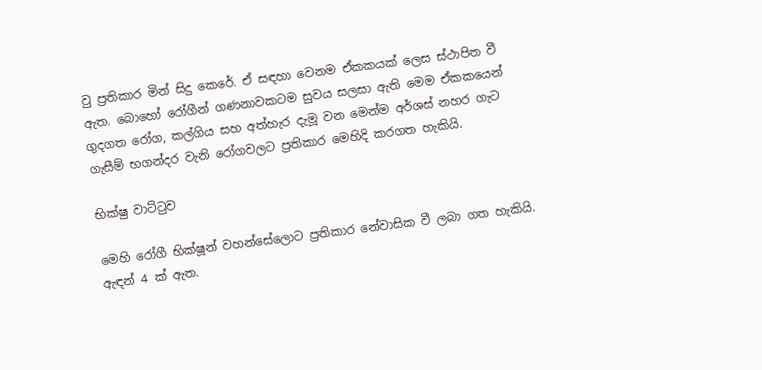වු ප්‍රතිකාර මින් සිදු කෙරේ. ඒ සඳහා වෙනම ඒකකයක් ලෙස ස්ථාපිත වී ඇත. බොහෝ රෝගීන් ගණනාවකටම සුවය සලසා ඇති මෙම ඒකකයෙන් ගුදගත රෝග, කල්ගිය සහ අත්හැර දැමූ වන මෙන්ම අර්ශස් නහර ගැට ගැසීම් භගන්දර වැනි රෝගවලට ප්‍රතිකාර මෙහිදි කරගත හැකියි.

භික්ෂු වාට්ටුව

මෙහි රෝගී භික්ෂූන් වහන්සේලොට ප්‍රතිකාර නේවාසික වී ලබා ගත හැකියි. ඇඳන් 4 ක් ඇත.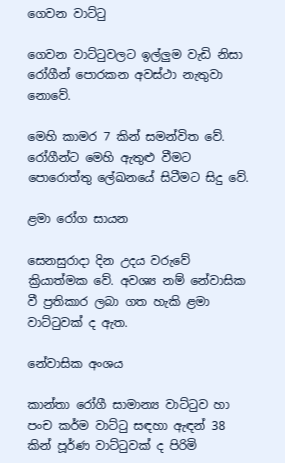ගෙවන වාට්ටු

ගෙවන වාට්ටුවලට ඉල්ලුම වැඩි නිසා රෝගීන් පොරකන අවස්ථා නැතුවා නොවේ.

මෙහි කාමර 7 කින් සමන්විත වේ. රෝගීන්ට මෙහි ඇතුළු වීමට පොරොත්තු ලේඛනයේ සිටීමට සිදු වේ.

ළමා රෝග සායන

සෙනසුරාදා දින උදය වරුවේ ක්‍රියාත්මක වේ. අවශ්‍ය නම් නේවාසික වී ප්‍රතිකාර ලබා ගත හැකි ළමා වාට්ටුවක් ද ඇත.

නේවාසික අංශය

කාන්තා රෝගී සාමාන්‍ය වාට්ටුව හා පංච කර්ම වාට්ටු සඳහා ඇඳන් 38 කින් පූර්ණ වාට්ටුවක් ද පිරිමි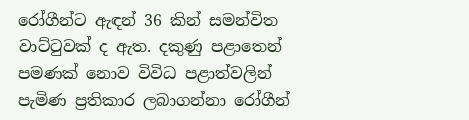රෝගීන්ට ඇඳන් 36 කින් සමන්විත වාට්ටුවක් ද ඇත. දකුණු පළාතෙන් පමණක් නොව විවිධ පළාත්වලින් පැමිණ ප්‍රතිකාර ලබාගන්නා රෝගීන්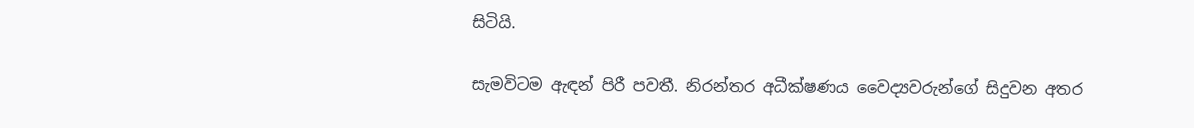සිටියි.

සැමවිටම ඇඳන් පිරී පවතී. නිරන්තර අධීක්ෂණය වෛද්‍යවරුන්ගේ සිදුවන අතර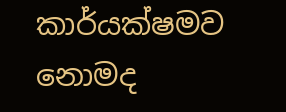කාර්යක්ෂමව නොමද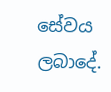සේවය ලබාදේ.